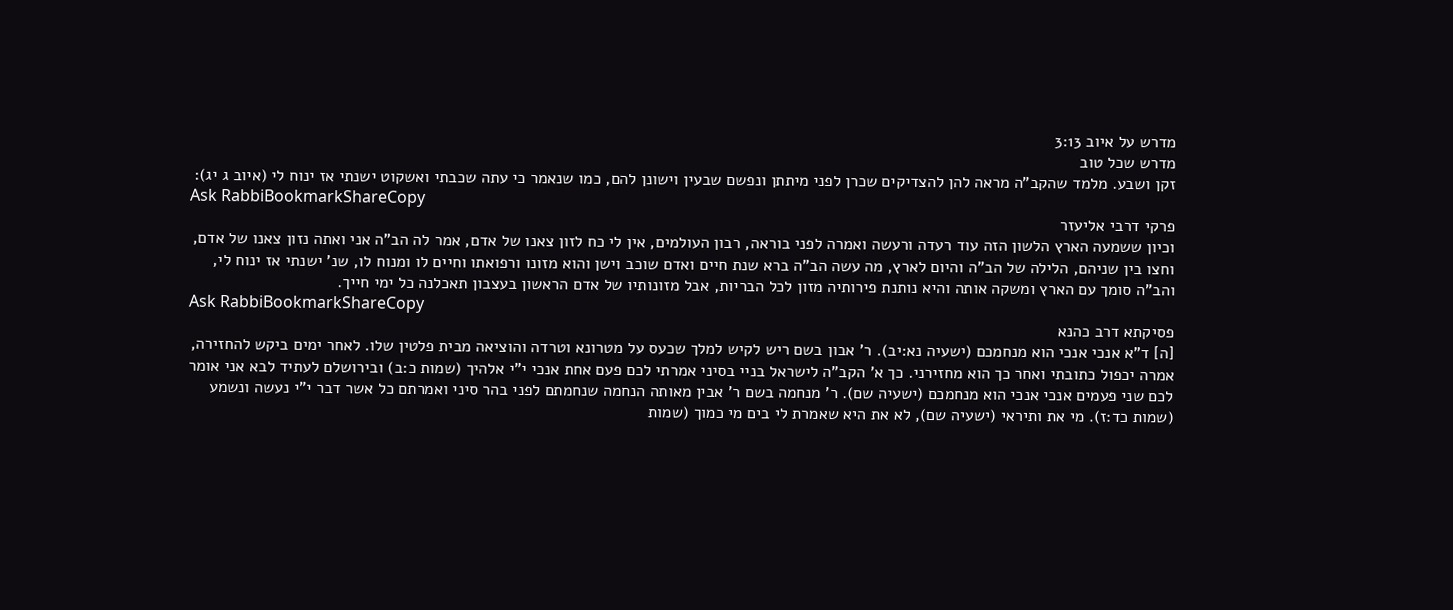מדרש על איוב 3:13
מדרש שכל טוב
זקן ושבע. מלמד שהקב"ה מראה להן להצדיקים שכרן לפני מיתתן ונפשם שבעין וישונן להם, כמו שנאמר כי עתה שכבתי ואשקוט ישנתי אז ינוח לי (איוב ג יג):
Ask RabbiBookmarkShareCopy
פרקי דרבי אליעזר
וכיון ששמעה הארץ הלשון הזה עוד רעדה ורעשה ואמרה לפני בוראה, רבון העולמים, אין לי כח לזון צאנו של אדם, אמר לה הב"ה אני ואתה נזון צאנו של אדם, וחצו בין שניהם, הלילה של הב"ה והיום לארץ, מה עשה הב"ה ברא שנת חיים ואדם שוכב וישן והוא מזונו ורפואתו וחיים לו ומנוח לו, שנ' ישנתי אז ינוח לי, והב"ה סומך עם הארץ ומשקה אותה והיא נותנת פירותיה מזון לכל הבריות, אבל מזונותיו של אדם הראשון בעצבון תאכלנה כל ימי חייך.
Ask RabbiBookmarkShareCopy
פסיקתא דרב כהנא
[ה] ד"א אנכי אנכי הוא מנחמכם (ישעיה נא:יב). ר' אבון בשם ריש לקיש למלך שכעס על מטרונא וטרדה והוציאה מבית פלטין שלו. לאחר ימים ביקש להחזירה, אמרה יכפול כתובתי ואחר כך הוא מחזירני. כך א' הקב"ה לישראל בניי בסיני אמרתי לכם פעם אחת אנכי י"י אלהיך (שמות כ:ב) ובירושלם לעתיד לבא אני אומר לכם שני פעמים אנכי אנכי הוא מנחמכם (ישעיה שם). ר' מנחמה בשם ר' אבין מאותה הנחמה שנחמתם לפני בהר סיני ואמרתם כל אשר דבר י"י נעשה ונשמע (שמות כד:ז). מי את ותיראי (ישעיה שם), לא את היא שאמרת לי בים מי כמוך (שמות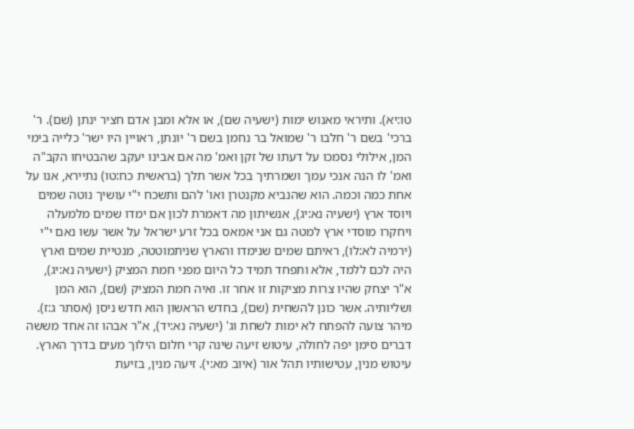טו:יא). ותיראי מאנוש ימות (ישעיה שם), או אלא ומבן אדם חציר ינתן (שם). ר' ברכי' בשם ר' חלבו ר' שמואל בר נחמן בשם ר' יונתן, ראויין היו ישר' כלייה בימי המן, אילולי נסמכו על דעתו של זקן ואמ' מה אם אבינו יעקב שהבטיחו הקב"ה ואמ' לו הנה אנכי עמך ושמרתיך בכל אשר תלך (בראשית כח:טו) נתיירא, אנו על אחת כמה וכמה. הוא שהנביא מקנטרן ואו' להם ותשכח י"י עושיך נוטה שמים ויוסד ארץ (ישעיה נא:יג), אנשיתון מה דאמרת לכון אם ימדו שמים מלמעלה ויחקרו מוסדי ארץ למטה גם אני אמאס בכל זרע ישראל על אשר עשו נאם י"י (ירמיה לא:לו), ראיתם שמים שנימדו והארץ שניתמוטטה, מנטיית שמים וארץ היה לכם ללמד, אלא ותפחד תמיד כל היום מפני חמת המציק (ישעיה נא:יג), א"ר יצחק שהיו צרות מציקות זו אחר זו. ואיה חמת המציק (שם), הוא המן ושליותיה. אשר כונן להשחית (שם), בחדש הראשון הוא חדש ניסן (אסתר ג:ז). מיהר צועה להפתח לא ימות לשחת וג' (ישעיה נא:יד), א"ר אבהו זה אחד מששה דברים סימן יפה לחולה, עיטוש זיעה שינה קרי חלום הילוך מעים בדרך הארץ. עיטוש מנין, עטישותיו תהל אור (איוב מא:י). זיעה מנין, בזיעת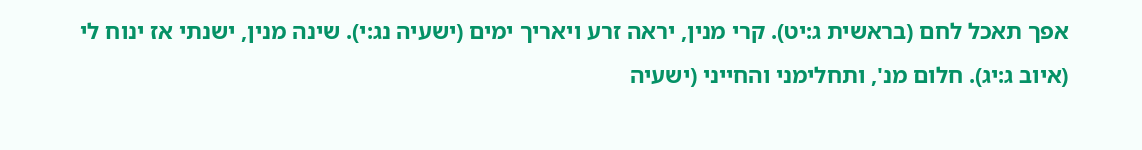אפך תאכל לחם (בראשית ג:יט). קרי מנין, יראה זרע ויאריך ימים (ישעיה נג:י). שינה מנין, ישנתי אז ינוח לי (איוב ג:יג). חלום מנ', ותחלימני והחייני (ישעיה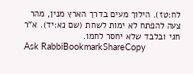לח:טז). הילוך מעים בדרך הארץ מנין, מהר צעה להפתח לא ימות לשחת (שם נא:יד). א"ר חגי ובלבד שלא יחסר לחמו.
Ask RabbiBookmarkShareCopy